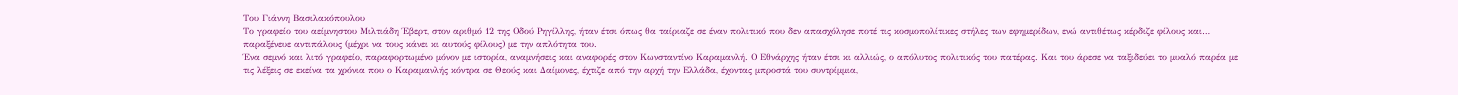Του Γιάννη Βασιλακόπουλου
Το γραφείο του αείμνηστου Μιλτιάδη Έβερτ, στον αριθμό 12 της Οδού Ρηγίλλης, ήταν έτσι όπως θα ταίριαζε σε έναν πολιτικό που δεν απασχόλησε ποτέ τις κοσμοπολίτικες στήλες των εφημερίδων, ενώ αντιθέτως κέρδιζε φίλους και… παραξένευε αντιπάλους (μέχρι να τους κάνει κι αυτούς φίλους) με την απλότητα του.
Ένα σεμνό και λιτό γραφείο, παραφορτωμένο μόνον με ιστορία, αναμνήσεις και αναφορές στον Κωνσταντίνο Καραμανλή. Ο Εθνάρχης ήταν έτσι κι αλλιώς, ο απόλυτος πολιτικός του πατέρας. Και του άρεσε να ταξιδεύει το μυαλό παρέα με τις λέξεις σε εκείνα τα χρόνια που ο Καραμανλής κόντρα σε Θεούς και Δαίμονες, έχτιζε από την αρχή την Ελλάδα, έχοντας μπροστά του συντρίμμια,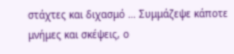στάχτες και διχασμό … Συμμάζεψε κάποτε μνήμες και σκέψεις, ο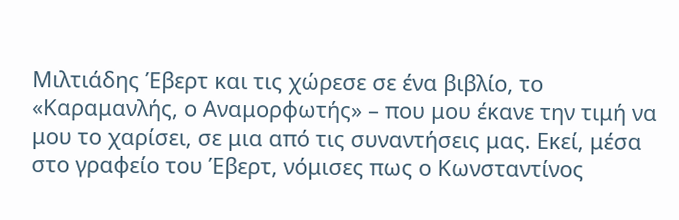Μιλτιάδης Έβερτ και τις χώρεσε σε ένα βιβλίο, το «Καραμανλής, ο Αναμορφωτής» – που μου έκανε την τιμή να μου το χαρίσει, σε μια από τις συναντήσεις μας. Εκεί, μέσα στο γραφείο του Έβερτ, νόμισες πως ο Κωνσταντίνος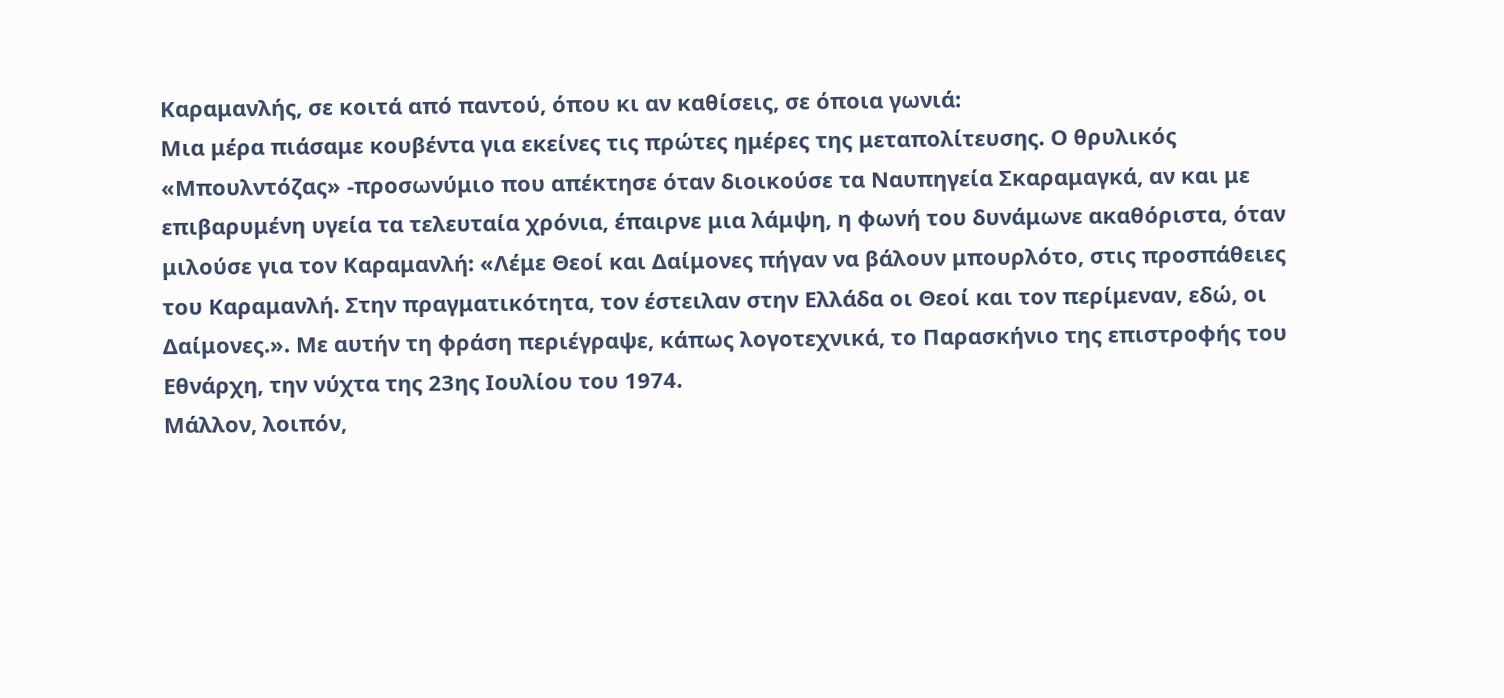Καραμανλής, σε κοιτά από παντού, όπου κι αν καθίσεις, σε όποια γωνιά:
Μια μέρα πιάσαμε κουβέντα για εκείνες τις πρώτες ημέρες της μεταπολίτευσης. Ο θρυλικός «Μπουλντόζας» -προσωνύμιο που απέκτησε όταν διοικούσε τα Ναυπηγεία Σκαραμαγκά, αν και με επιβαρυμένη υγεία τα τελευταία χρόνια, έπαιρνε μια λάμψη, η φωνή του δυνάμωνε ακαθόριστα, όταν μιλούσε για τον Καραμανλή: «Λέμε Θεοί και Δαίμονες πήγαν να βάλουν μπουρλότο, στις προσπάθειες του Καραμανλή. Στην πραγματικότητα, τον έστειλαν στην Ελλάδα οι Θεοί και τον περίμεναν, εδώ, οι Δαίμονες.». Με αυτήν τη φράση περιέγραψε, κάπως λογοτεχνικά, το Παρασκήνιο της επιστροφής του Εθνάρχη, την νύχτα της 23ης Ιουλίου του 1974.
Μάλλον, λοιπόν,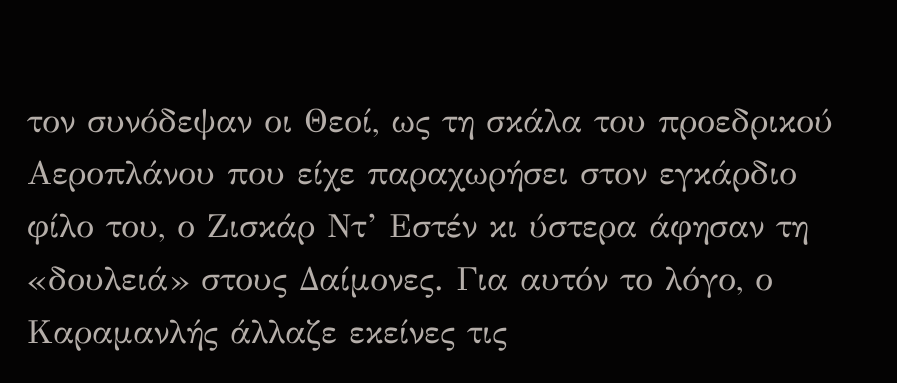τον συνόδεψαν οι Θεοί, ως τη σκάλα του προεδρικού Αεροπλάνου που είχε παραχωρήσει στον εγκάρδιο φίλο του, ο Ζισκάρ Ντ’ Εστέν κι ύστερα άφησαν τη «δουλειά» στους Δαίμονες. Για αυτόν το λόγο, ο Καραμανλής άλλαζε εκείνες τις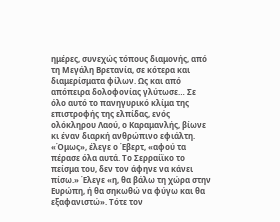ημέρες, συνεχώς τόπους διαμονής, από τη Μεγάλη Βρετανία, σε κότερα και διαμερίσματα φίλων. Ως και από απόπειρα δολοφονίας γλύτωσε… Σε όλο αυτό το πανηγυρικό κλίμα της επιστροφής της ελπίδας, ενός ολόκληρου Λαού, ο Καραμανλής, βίωνε κι έναν διαρκή ανθρώπινο εφιάλτη.
«Όμως», έλεγε ο Έβερτ, «αφού τα πέρασε όλα αυτά. Το Σερραίϊκο το πείσμα του, δεν τον άφηνε να κάνει πίσω.» Έλεγε «η, θα βάλω τη χώρα στην Ευρώπη, ή θα σηκωθώ να φύγω και θα εξαφανιστώ». Τότε τον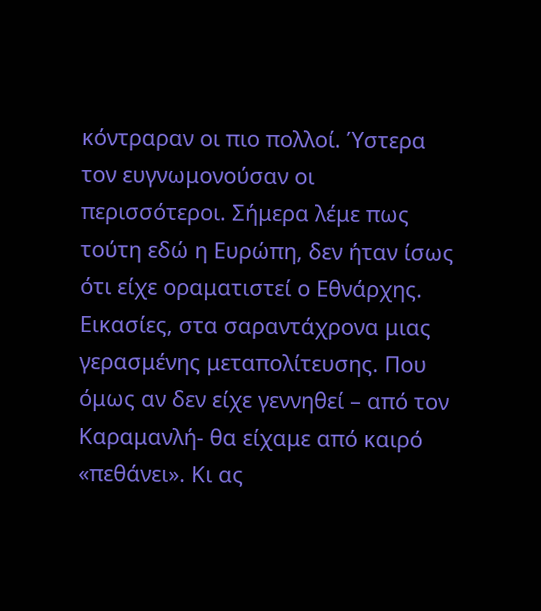κόντραραν οι πιο πολλοί. Ύστερα τον ευγνωμονούσαν οι περισσότεροι. Σήμερα λέμε πως τούτη εδώ η Ευρώπη, δεν ήταν ίσως ότι είχε οραματιστεί ο Εθνάρχης.
Εικασίες, στα σαραντάχρονα μιας γερασμένης μεταπολίτευσης. Που όμως αν δεν είχε γεννηθεί – από τον Καραμανλή- θα είχαμε από καιρό «πεθάνει». Κι ας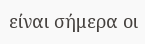είναι σήμερα οι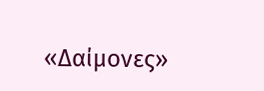«Δαίμονες»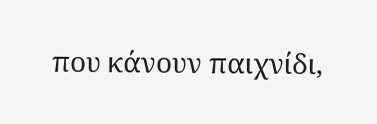που κάνουν παιχνίδι,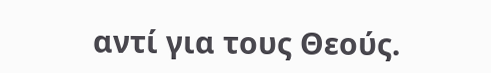αντί για τους Θεούς.